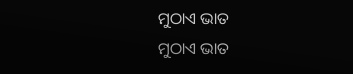ମୁଠାଏ ଭାତ
ମୁଠାଏ ଭାତ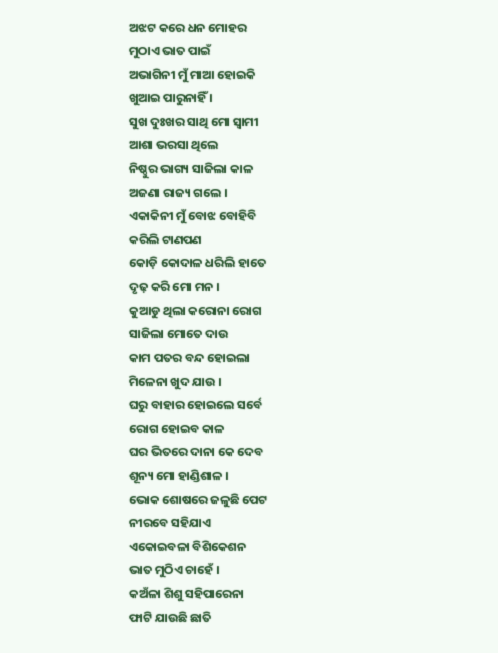ଅଝଟ କରେ ଧନ ମୋହର
ମୁଠାଏ ଭାତ ପାଇଁ
ଅଭାଗିନୀ ମୁଁ ମାଆ ହୋଇକି
ଖୁଆଇ ପାରୁନାହିଁ ।
ସୁଖ ଦୁଃଖର ସାଥି ମୋ ସ୍ୱାମୀ
ଆଶା ଭରସା ଥିଲେ
ନିଷ୍ଠୁର ଭାଗ୍ୟ ସାଜିଲା କାଳ
ଅଜଣା ରାଜ୍ୟ ଗଲେ ।
ଏକାକିନୀ ମୁଁ ବୋଝ ବୋହିବି
କରିଲି ଟାଣପଣ
କୋଡ଼ି କୋଦାଳ ଧରିଲି ହାତେ
ଦୃଢ଼ କରି ମୋ ମନ ।
କୁଆଡୁ ଥିଲା କରୋନା ରୋଗ
ସାଜିଲା ମୋତେ ଦାଉ
କାମ ପତର ବନ୍ଦ ହୋଇଲା
ମିଳେନା ଖୁଦ ଯାଉ ।
ଘରୁ ବାହାର ହୋଇଲେ ସର୍ବେ
ରୋଗ ହୋଇବ କାଳ
ଘର ଭିତରେ ଦାନା କେ ଦେବ
ଶୂନ୍ୟ ମୋ ହାଣ୍ଡିଶାଳ ।
ଭୋକ ଶୋଷରେ ଜଳୁଛି ପେଟ
ନୀରବେ ସହିଯାଏ
ଏକୋଇବଳା ବିଶିକେଶନ
ଭାତ ମୁଠିଏ ଚାହେଁ ।
କଅଁଳା ଶିଶୁ ସହିପାରେନା
ଫାଟି ଯାଉଛି ଛାତି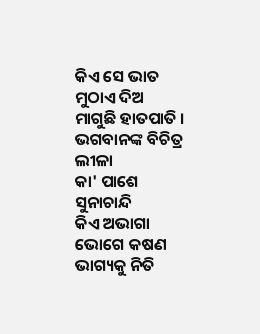କିଏ ସେ ଭାତ ମୁଠାଏ ଦିଅ
ମାଗୁଛି ହାତପାତି ।
ଭଗବାନଙ୍କ ବିଚିତ୍ର ଲୀଳା
କା' ପାଶେ ସୁନାଚାନ୍ଦି
କିଏ ଅଭାଗା ଭୋଗେ କଷଣ
ଭାଗ୍ୟକୁ ନିତି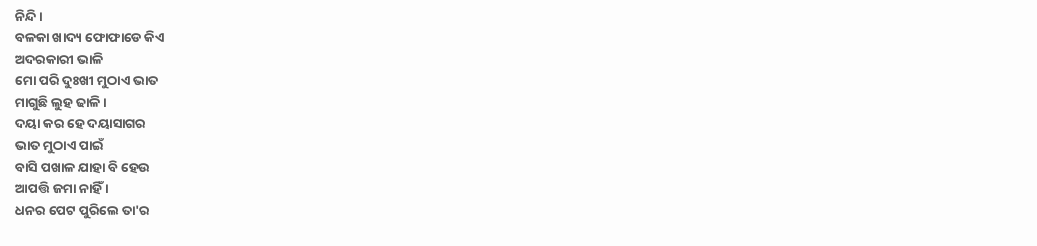ନିନ୍ଦି ।
ବଳକା ଖାଦ୍ୟ ଫୋଫାଡେ କିଏ
ଅଦରକାରୀ ଭାଳି
ମୋ ପରି ଦୁଃଖୀ ମୁଠାଏ ଭାତ
ମାଗୁଛି ଲୁହ ଢାଳି ।
ଦୟା କର ହେ ଦୟାସାଗର
ଭାତ ମୁଠାଏ ପାଇଁ
ବାସି ପଖାଳ ଯାହା ବି ହେଉ
ଆପତ୍ତି ଜମା ନାହିଁ ।
ଧନର ପେଟ ପୁରିଲେ ତା'ର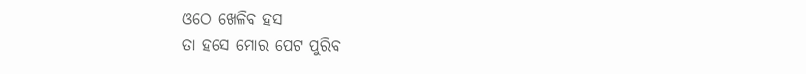ଓଠେ ଖେଳିବ ହସ
ତା ହସେ ମୋର ପେଟ ପୁରିବ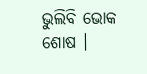ଭୁଲିବି ଭୋକ ଶୋଷ ।